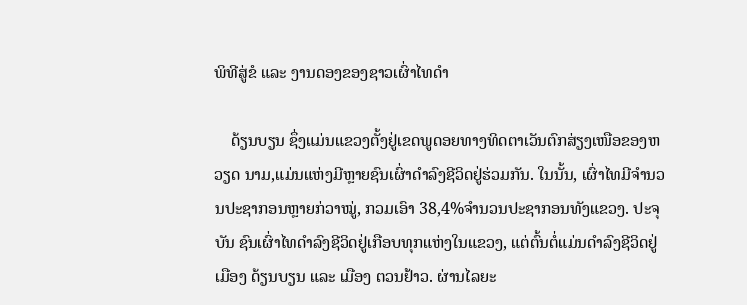ພິທີສູ່ຂໍ ແລະ ງານດອງຂອງຊາວເຜົ່າໄທດຳ

    ດ້ຽນບຽນ ຊຶ່ງແມ່ນແຂວງຕັ້ງຢູ່ເຂດພູດອຍທາງທິດຕາເວັນຕົກສ່ຽງເໜືອຂອງຫວຽດ ນາມ,ແມ່ນແຫ່ງມີຫຼາຍຊົນເຜົ່າດຳລົງຊີວິດຢູ່ຮ່ວມກັນ. ໃນນັ້ນ, ເຜົ່າໄທມີຈຳນວນປະຊາກອນຫຼາຍກ່ວາໝູ່, ກວມເອົາ 38,4%ຈຳນວນປະຊາກອນທັງແຂວງ. ປະຈຸບັນ ຊົນເຜົ່າໄທດຳລົງຊີວິດຢູ່ເກືອບທຸກແຫ່ງໃນແຂວງ, ແຕ່ຕົ້ນຕໍ່ແມ່ນດຳລົງຊີວິດຢູ່ເມືອງ ດ້ຽນບຽນ ແລະ ເມືອງ ຕວນຢ້າວ. ຜ່ານໄລຍະ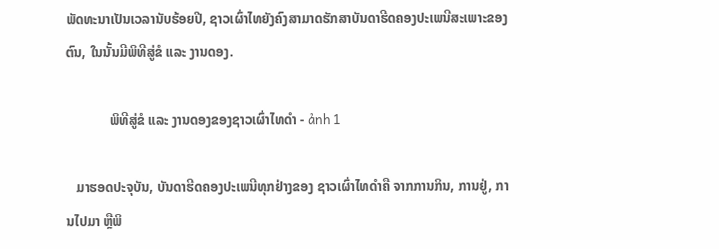ພັດທະນາເປັນເວລານັບຮ້ອຍປີ, ຊາວເຜົ່າໄທຍັງຄົງສາມາດຮັກສາບັນດາຮີດຄອງປະເພນີສະເພາະຂອງຕົນ, ໃນນັ້ນມີພິທີສູ່ຂໍ ແລະ ງານດອງ.

             ພິທີສູ່ຂໍ ແລະ ງານດອງຂອງຊາວເຜົ່າໄທດຳ - ảnh 1

   ມາຮອດປະຈຸບັນ, ບັນດາຮີດຄອງປະເພນີທຸກຢ່າງຂອງ ຊາວເຜົ່າໄທດຳຄື ຈາກການກິນ, ການຢູ່, ການໄປມາ ຫຼືພິ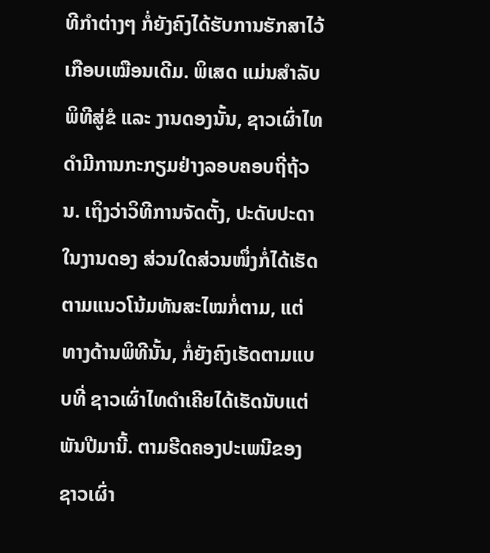ທີກຳຕ່າງໆ ກໍ່ຍັງຄົງໄດ້ຮັບການຮັກສາໄວ້ເກືອບເໝືອນເດີມ. ພິເສດ ແມ່ນສຳລັບພິທີສູ່ຂໍ ແລະ ງານດອງນັ້ນ, ຊາວເຜົ່າໄທດຳມີການກະກຽມຢ່າງລອບຄອບຖີ່ຖ້ວນ. ເຖິງວ່າວິທີການຈັດຕັ້ງ, ປະດັບປະດາໃນງານດອງ ສ່ວນໃດສ່ວນໜຶ່ງກໍ່ໄດ້ເຮັດຕາມແນວໂນ້ມທັນສະໄໝກໍ່ຕາມ, ແຕ່ທາງດ້ານພິທີນັ້ນ, ກໍ່ຍັງຄົງເຮັດຕາມແບບທີ່ ຊາວເຜົ່າໄທດຳເຄີຍໄດ້ເຮັດນັບແຕ່ພັນປີມານີ້. ຕາມຮີດຄອງປະເພນີຂອງ ຊາວເຜົ່າ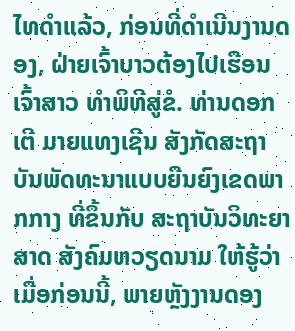ໄທດຳແລ້ວ, ກ່ອນທີ່ດຳເນີນງານດອງ, ຝ່າຍເຈົ້າບາວຕ້ອງໄປເຮືອນເຈົ້າສາວ ທຳພິທີສູ່ຂໍ. ທ່ານດອກເຕີ ມາຍແທງເຊີນ ສັງກັດສະຖາບັນພັດທະນາແບບຍືນຍົງເຂດພາກກາງ ທີ່ຂຶ້ນກັບ ສະຖາບັນວິທະຍາສາດ ສັງຄົມຫວຽດນາມ ໃຫ້ຮູ້ວ່າເມື່ອກ່ອນນີ້, ພາຍຫຼັງງານດອງ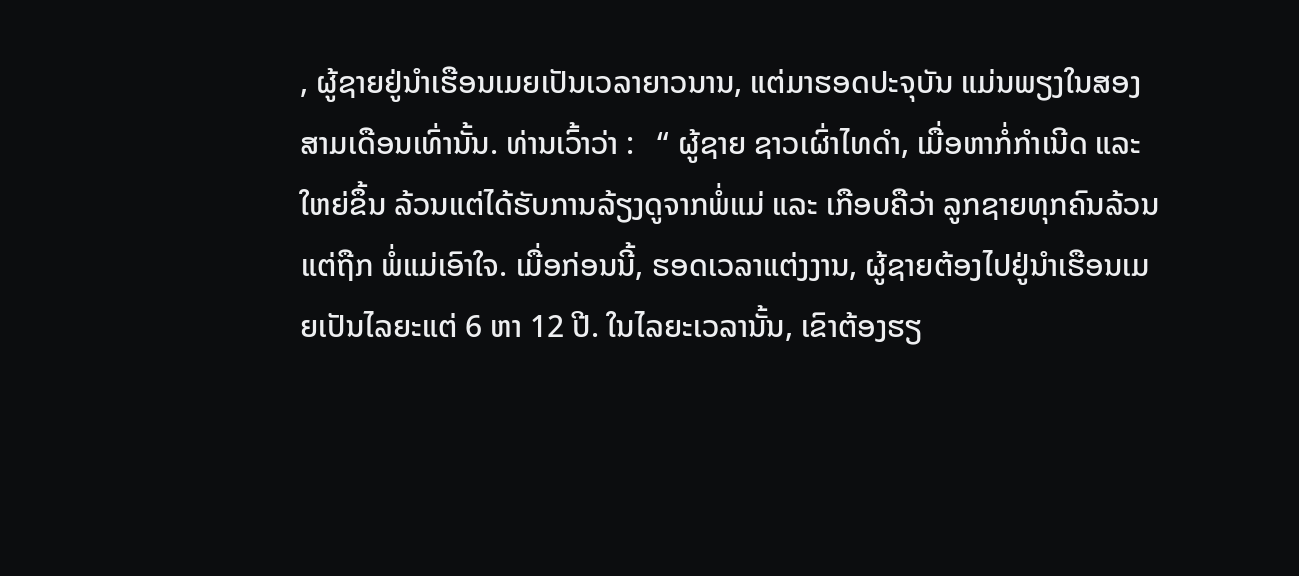, ຜູ້ຊາຍຢູ່ນຳເຮືອນເມຍເປັນເວລາຍາວນານ, ແຕ່ມາຮອດປະຈຸບັນ ແມ່ນພຽງໃນສອງສາມເດືອນເທົ່ານັ້ນ. ທ່ານເວົ້າວ່າ :   “ ຜູ້ຊາຍ ຊາວເຜົ່າໄທດຳ, ເມື່ອຫາກໍ່ກຳເນີດ ແລະ ໃຫຍ່ຂຶ້ນ ລ້ວນແຕ່ໄດ້ຮັບການລ້ຽງດູຈາກພໍ່ແມ່ ແລະ ເກືອບຄືວ່າ ລູກຊາຍທຸກຄົນລ້ວນແຕ່ຖືກ ພໍ່ແມ່ເອົາໃຈ. ເມື່ອກ່ອນນີ້, ຮອດເວລາແຕ່ງງານ, ຜູ້ຊາຍຕ້ອງໄປຢູ່ນຳເຮືອນເມຍເປັນໄລຍະແຕ່ 6 ຫາ 12 ປີ. ໃນໄລຍະເວລານັ້ນ, ເຂົາຕ້ອງຮຽ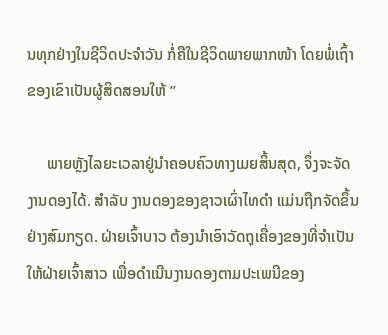ນທຸກຢ່າງໃນຊີວິດປະຈຳວັນ ກໍ່ຄືໃນຊີວິດພາຍພາກໜ້າ ໂດຍພໍ່ເຖົ້າຂອງເຂົາເປັນຜູ້ສິດສອນໃຫ້ ”

     ພາຍຫຼັງໄລຍະເວລາຢູ່ນຳຄອບຄົວທາງເມຍສິ້ນສຸດ, ຈຶ່ງຈະຈັດງານດອງໄດ້. ສຳລັບ ງານດອງຂອງຊາວເຜົ່າໄທດຳ ແມ່ນຖືກຈັດຂຶ້ນຢ່າງສົມກຽດ. ຝ່າຍເຈົ້າບາວ ຕ້ອງນຳເອົາວັດຖຸເຄື່ອງຂອງທີ່ຈຳເປັນໃຫ້ຝ່າຍເຈົ້າສາວ ເພື່ອດຳເນີນງານດອງຕາມປະເພນີຂອງ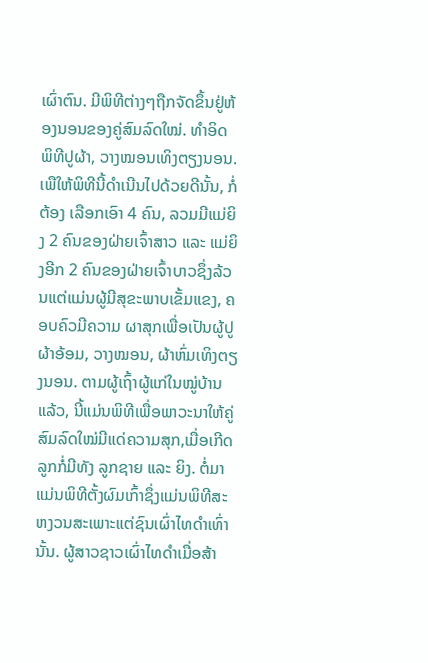ເຜົ່າຕົນ. ມີພິທີຕ່າງໆຖືກຈັດຂຶ້ນຢູ່ຫ້ອງນອນຂອງຄູ່ສົມລົດໃໝ່. ທຳອິດ ພິທີປູຜ້າ, ວາງໝອນເທິງຕຽງນອນ. ເພືໃຫ້ພິທີນີ້ດຳເນີນໄປດ້ວຍດີນັ້ນ, ກໍ່ຕ້ອງ ເລືອກເອົາ 4 ຄົນ, ລວມມີແມ່ຍິງ 2 ຄົນຂອງຝ່າຍເຈົ້າສາວ ແລະ ແມ່ຍິງອີກ 2 ຄົນຂອງຝ່າຍເຈົ້າບາວຊຶ່ງລ້ວນແຕ່ແມ່ນຜູ້ມີສຸຂະພາບເຂັ້ມແຂງ, ຄອບຄົວມີຄວາມ ຜາສຸກເພື່ອເປັນຜູ້ປູຜ້າອ້ອມ, ວາງໝອນ, ຜ້າຫົ່ມເທິງຕຽງນອນ. ຕາມຜູ້ເຖົ້າຜູ້ແກ່ໃນໝູ່ບ້ານແລ້ວ, ນີ້ແມ່ນພິທີເພື່ອພາວະນາໃຫ້ຄູ່ສົມລົດໃໝ່ມີແດ່ຄວາມສຸກ,ເມື່ອເກີດລູກກໍ່ມີທັງ ລູກຊາຍ ແລະ ຍິງ. ຕໍ່ມາແມ່ນພິທີຕັ້ງຜົມເກົ້າຊຶ່ງແມ່ນພິທີສະຫງວນສະເພາະແຕ່ຊົນເຜົ່າໄທດຳເທົ່ານັ້ນ. ຜູ້ສາວຊາວເຜົ່າໄທດຳເມື່ອສ້າ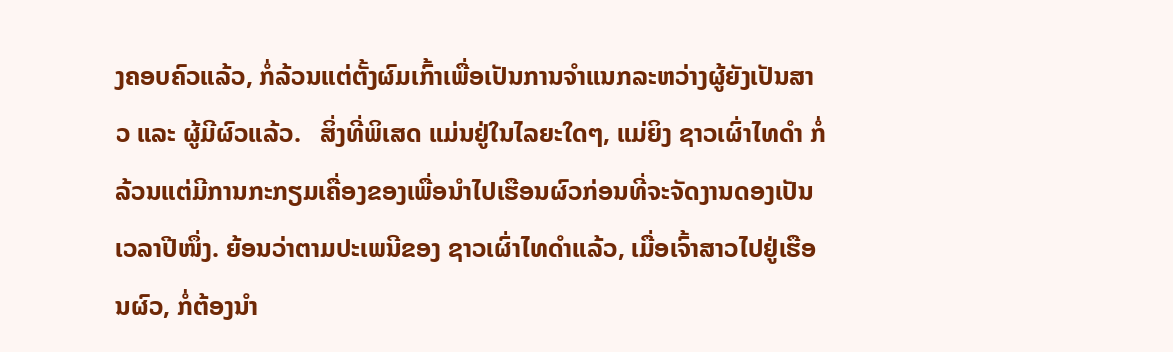ງຄອບຄົວແລ້ວ, ກໍ່ລ້ວນແຕ່ຕັ້ງຜົມເກົ້າເພື່ອເປັນການຈຳແນກລະຫວ່າງຜູ້ຍັງເປັນສາວ ແລະ ຜູ້ມີຜົວແລ້ວ.   ສິ່ງທີ່ພິເສດ ແມ່ນຢູ່ໃນໄລຍະໃດໆ, ແມ່ຍິງ ຊາວເຜົ່າໄທດຳ ກໍ່ລ້ວນແຕ່ມີການກະກຽມເຄື່ອງຂອງເພື່ອນຳໄປເຮືອນຜົວກ່ອນທີ່ຈະຈັດງານດອງເປັນເວລາປີໜຶ່ງ. ຍ້ອນວ່າຕາມປະເພນີຂອງ ຊາວເຜົ່າໄທດຳແລ້ວ, ເມື່ອເຈົ້າສາວໄປຢູ່ເຮືອນຜົວ, ກໍ່ຕ້ອງນຳ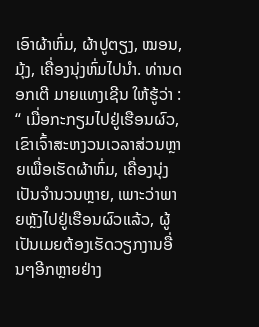ເອົາຜ້າຫົ່ມ, ຜ້າປູຕຽງ, ໝອນ, ມຸ້ງ, ເຄື່ອງນຸ່ງຫົ່ມໄປນຳ. ທ່ານດອກເຕີ ມາຍແທງເຊີນ ໃຫ້ຮູ້ວ່າ :  “ ເມື່ອກະກຽມໄປຢູ່ເຮືອນຜົວ, ເຂົາເຈົ້າສະຫງວນເວລາສ່ວນຫຼາຍເພື່ອເຮັດຜ້າຫົ່ມ, ເຄື່ອງນຸ່ງເປັນຈຳນວນຫຼາຍ, ເພາະວ່າພາຍຫຼັງໄປຢູ່ເຮືອນຜົວແລ້ວ, ຜູ້ເປັນເມຍຕ້ອງເຮັດວຽກງານອື່ນໆອີກຫຼາຍຢ່າງ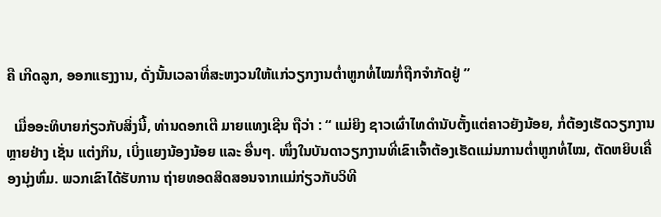ຄື ເກີດລູກ, ອອກແຮງງານ, ດັ່ງນັ້ນເວລາທີ່ສະຫງວນໃຫ້ແກ່ວຽກງານຕ່ຳຫູກທໍ່ໄໝກໍ່ຖືກຈຳກັດຢູ່ ”

  ເມື່ອອະທິບາຍກ່ຽວກັບສິ່ງນີ້, ທ່ານດອກເຕີ ມາຍແທງເຊີນ ຖືວ່າ : “ ແມ່ຍິງ ຊາວເຜົ່າໄທດຳນັບຕັ້ງແຕ່ຄາວຍັງນ້ອຍ, ກໍ່ຕ້ອງເຮັດວຽກງານຫຼາຍຢ່າງ ເຊັ່ນ ແຕ່ງກິນ, ເບິ່ງແຍງນ້ອງນ້ອຍ ແລະ ອື່ນໆ. ໜຶ່ງໃນບັນດາວຽກງານທີ່ເຂົາເຈົ້າຕ້ອງເຮັດແມ່ນການຕ່ຳຫູກທໍ່ໄໝ, ຕັດຫຍິບເຄື່ອງນຸ່ງຫົ່ມ. ພວກເຂົາໄດ້ຮັບການ ຖ່າຍທອດສິດສອນຈາກແມ່ກ່ຽວກັບວິທີ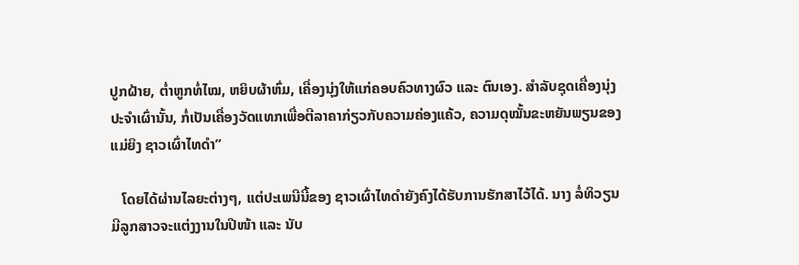ປູກຝ້າຍ, ຕ່ຳຫູກທໍ່ໄໝ, ຫຍິບຜ້າຫົ່ມ, ເຄື່ອງນຸ່ງໃຫ້ແກ່ຄອບຄົວທາງຜົວ ແລະ ຕົນເອງ. ສຳລັບຊຸດເຄື່ອງນຸ່ງປະຈຳເຜົ່ານັ້ນ, ກໍ່ເປັນເຄື່ອງວັດແທກເພື່ອຕີລາຄາກ່ຽວກັບຄວາມຄ່ອງແຄ້ວ, ຄວາມດຸໝັ້ນຂະຫຍັນພຽນຂອງແມ່ຍິງ ຊາວເຜົ່າໄທດຳ”

   ໂດຍໄດ້ຜ່ານໄລຍະຕ່າງໆ, ແຕ່ປະເພນີນີ້ຂອງ ຊາວເຜົ່າໄທດຳຍັງຄົງໄດ້ຮັບການຮັກສາໄວ້ໄດ້. ນາງ ລໍ່ທິວຽນ ມີລູກສາວຈະແຕ່ງງານໃນປີໜ້າ ແລະ ນັບ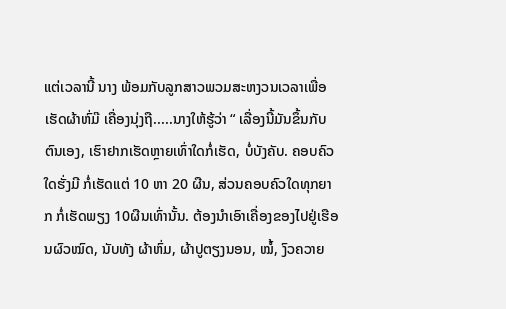ແຕ່ເວລານີ້ ນາງ ພ້ອມກັບລູກສາວພວມສະຫງວນເວລາເພື່ອເຮັດຜ້າຫົ່ມ໊ ເຄື່ອງນຸ່ງຖື.....ນາງໃຫ້ຮູ້ວ່າ “ ເລື່ອງນີ້ມັນຂຶ້ນກັບຕົນເອງ, ເຮົາຢາກເຮັດຫຼາຍເທົ່າໃດກໍ່ເຮັດ, ບໍ່ບັງຄັບ. ຄອບຄົວໃດຮັ່ງມີ ກໍ່ເຮັດແຕ່ 10 ຫາ 20 ຜືນ, ສ່ວນຄອບຄົວໃດທຸກຍາກ ກໍ່ເຮັດພຽງ 10ຜືນເທົ່ານັ້ນ. ຕ້ອງນຳເອົາເຄື່ອງຂອງໄປຢູ່ເຮືອນຜົວໝົດ, ນັບທັງ ຜ້າຫົ່ມ, ຜ້າປູຕຽງນອນ, ໝໍ້, ງົວຄວາຍ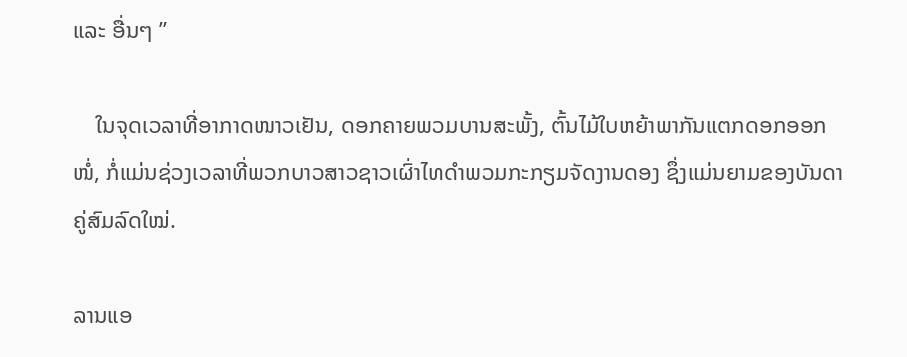ແລະ ອື່ນໆ ”

    ໃນຈຸດເວລາທີ່ອາກາດໜາວເຢັນ, ດອກຄາຍພວມບານສະພັ້ງ, ຕົ້ນໄມ້ໃບຫຍ້າພາກັນແຕກດອກອອກໜໍ່, ກໍ່ແມ່ນຊ່ວງເວລາທີ່ພວກບາວສາວຊາວເຜົ່າໄທດຳພວມກະກຽມຈັດງານດອງ ຊຶ່ງແມ່ນຍາມຂອງບັນດາຄູ່ສົມລົດໃໝ່.

ລານແອ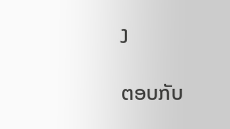ງ

ຕອບກັບ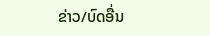ຂ່າວ/ບົດອື່ນ